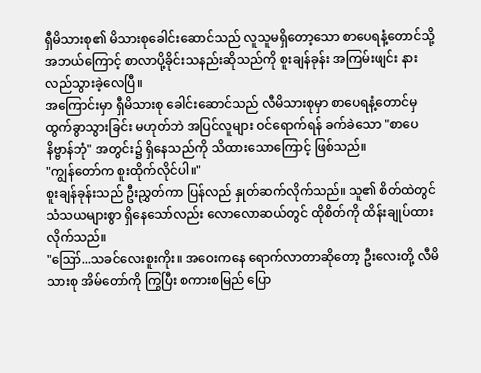ရှီမိသားစု၏ မိသားစုခေါင်းဆောင်သည် လူသူမရှိတော့သော စာပေရနံ့တောင်သို့ အဘယ်ကြောင့် စာလာပို့ခိုင်းသနည်းဆိုသည်ကို စူးချန်ခုန်း အကြမ်းဖျင်း နားလည်သွားခဲ့လေပြီ။
အကြောင်းမှာ ရှီမိသားစု ခေါင်းဆောင်သည် လီမိသားစုမှာ စာပေရနံ့တောင်မှ ထွက်ခွာသွားခြင်း မဟုတ်ဘဲ အပြင်လူများ ဝင်ရောက်ရန် ခက်ခဲသော "စာပေနိဗ္ဗာန်ဘုံ" အတွင်း၌ ရှိနေသည်ကို သိထားသောကြောင့် ဖြစ်သည်။
"ကျွန်တော်က စူးထိုက်လိုင်ပါ။"
စူးချန်ခုန်းသည် ဦးညွှတ်ကာ ပြန်လည် နှုတ်ဆက်လိုက်သည်။ သူ၏ စိတ်ထဲတွင် သံသယများစွာ ရှိနေသော်လည်း လောလောဆယ်တွင် ထိုစိတ်ကို ထိန်းချုပ်ထားလိုက်သည်။
"ဪ...သခင်လေးစူးကိုး။ အဝေးကနေ ရောက်လာတာဆိုတော့ ဦးလေးတို့ လီမိသားစု အိမ်တော်ကို ကြွပြီး စကားစမြည် ပြော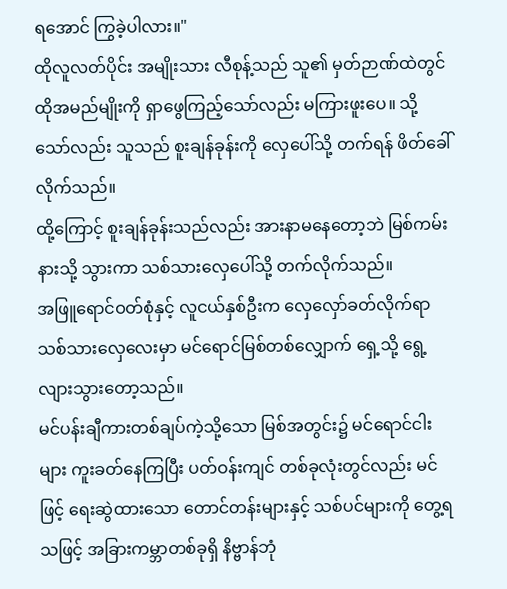ရအောင် ကြွခဲ့ပါလား။"
ထိုလူလတ်ပိုင်း အမျိုးသား လီစုန့်သည် သူ၏ မှတ်ဉာဏ်ထဲတွင် ထိုအမည်မျိုးကို ရှာဖွေကြည့်သော်လည်း မကြားဖူးပေ။ သို့သော်လည်း သူသည် စူးချန်ခုန်းကို လှေပေါ်သို့ တက်ရန် ဖိတ်ခေါ်လိုက်သည်။
ထို့ကြောင့် စူးချန်ခုန်းသည်လည်း အားနာမနေတော့ဘဲ မြစ်ကမ်းနားသို့ သွားကာ သစ်သားလှေပေါ်သို့ တက်လိုက်သည်။
အဖြူရောင်ဝတ်စုံနှင့် လူငယ်နှစ်ဦးက လှေလှော်ခတ်လိုက်ရာ သစ်သားလှေလေးမှာ မင်ရောင်မြစ်တစ်လျှောက် ရှေ့သို့ ရွေ့လျားသွားတော့သည်။
မင်ပန်းချီကားတစ်ချပ်ကဲ့သို့သော မြစ်အတွင်း၌ မင်ရောင်ငါးများ ကူးခတ်နေကြပြီး ပတ်ဝန်းကျင် တစ်ခုလုံးတွင်လည်း မင်ဖြင့် ရေးဆွဲထားသော တောင်တန်းများနှင့် သစ်ပင်များကို တွေ့ရသဖြင့် အခြားကမ္ဘာတစ်ခုရှိ နိဗ္ဗာန်ဘုံ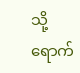သို့ ရောက်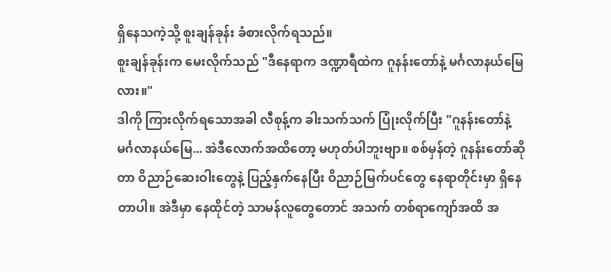ရှိနေသကဲ့သို့ စူးချန်ခုန်း ခံစားလိုက်ရသည်။
စူးချန်ခုန်းက မေးလိုက်သည် "ဒီနေရာက ဒဏ္ဍာရီထဲက ဂူနန်းတော်နဲ့ မင်္ဂလာနယ်မြေလား။"
ဒါကို ကြားလိုက်ရသောအခါ လီစုန့်က ခါးသက်သက် ပြုံးလိုက်ပြီး "ဂူနန်းတော်နဲ့ မင်္ဂလာနယ်မြေ... အဲဒီလောက်အထိတော့ မဟုတ်ပါဘူးဗျာ။ စစ်မှန်တဲ့ ဂူနန်းတော်ဆိုတာ ဝိညာဉ်ဆေးဝါးတွေနဲ့ ပြည့်နှက်နေပြီး ဝိညာဉ်မြက်ပင်တွေ နေရာတိုင်းမှာ ရှိနေတာပါ။ အဲဒီမှာ နေထိုင်တဲ့ သာမန်လူတွေတောင် အသက် တစ်ရာကျော်အထိ အ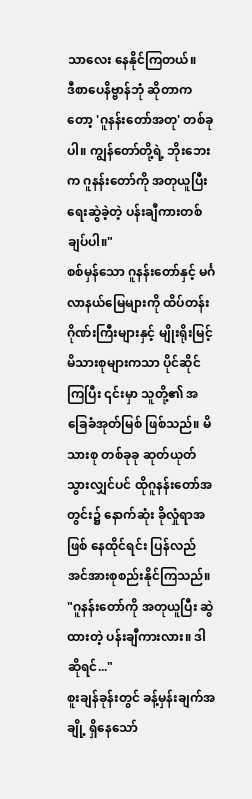သာလေး နေနိုင်ကြတယ်။
ဒီစာပေနိဗ္ဗာန်ဘုံ ဆိုတာကတော့ 'ဂူနန်းတော်အတု' တစ်ခုပါ။ ကျွန်တော်တို့ရဲ့ ဘိုးဘေးက ဂူနန်းတော်ကို အတုယူပြီး ရေးဆွဲခဲ့တဲ့ ပန်းချီကားတစ်ချပ်ပါ။"
စစ်မှန်သော ဂူနန်းတော်နှင့် မင်္ဂလာနယ်မြေများကို ထိပ်တန်းဂိုဏ်းကြီးများနှင့် မျိုးရိုးမြင့် မိသားစုများကသာ ပိုင်ဆိုင်ကြပြီး ၎င်းမှာ သူတို့၏ အခြေခံအုတ်မြစ် ဖြစ်သည်။ မိသားစု တစ်ခုခု ဆုတ်ယုတ်သွားလျှင်ပင် ထိုဂူနန်းတော်အတွင်း၌ နောက်ဆုံး ခိုလှုံရာအဖြစ် နေထိုင်ရင်း ပြန်လည် အင်အားစုစည်းနိုင်ကြသည်။
"ဂူနန်းတော်ကို အတုယူပြီး ဆွဲထားတဲ့ ပန်းချီကားလား။ ဒါဆိုရင်..."
စူးချန်ခုန်းတွင် ခန့်မှန်းချက်အချို့ ရှိနေသော်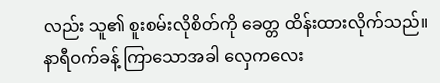လည်း သူ၏ စူးစမ်းလိုစိတ်ကို ခေတ္တ ထိန်းထားလိုက်သည်။
နာရီဝက်ခန့် ကြာသောအခါ လှေကလေး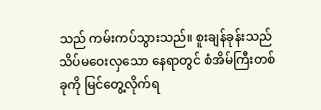သည် ကမ်းကပ်သွားသည်။ စူးချန်ခုန်းသည် သိပ်မဝေးလှသော နေရာတွင် စံအိမ်ကြီးတစ်ခုကို မြင်တွေ့လိုက်ရ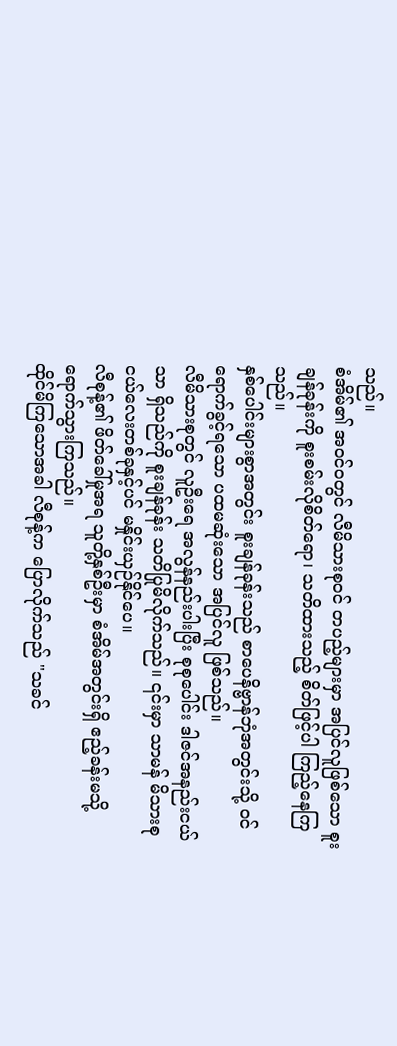သည်။
စံအိမ်၏ အဝင်ဝတွင် လီမိသားစုဝင် တပည့်များမှာ အပြင်လူဖြစ်သော စူးချန်ခုန်းကို စူးစမ်းလိုစိတ်ရော၊ သတိထားသည့် စိတ်ဖြင့်ပါ ကြည့်နေကြသည်။
နှစ်ပေါင်းများစွာအတွင်း စူးချန်ခုန်းသည် စာပေနိဗ္ဗာန်ဘုံအတွင်းသို့ ဝင်ရောက်ခွင့်ရသော ပထမဆုံးသော အပြင်လူ ဖြစ်သည်။
လီမိသားစုတွင် လူဦးရေ အလွန်နည်းပါးပြီး စုစုပေါင်း ဒါဇင်အနည်းငယ်သာ ရှိသည်ကို စူးချန်ခုန်း သတိပြုမိလိုက်သည်။ ၎င်းမှာ သာမန် မိသားစုငယ်လေးတစ်ခုနှင့်ပင် မနှိုင်းယှဉ်နိုင်ပေ။
လီစုန့်၏ ဖိတ်ခေါ်မှုအရ သူတို့နှစ်ဦးမှာ စံအိမ်အတွင်းရှိ ဧည့်ခန်းမသို့ ရောက်သွားကြသည်။
ထိုင်မိကြသောအခါ လီစုန့်က ပြောလိုက်သည် "သခင်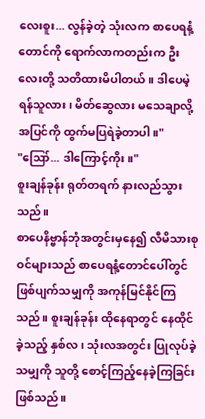လေးစူး... လွန်ခဲ့တဲ့ သုံးလက စာပေရနံ့တောင်ကို ရောက်လာကတည်းက ဦးလေးတို့ သတိထားမိပါတယ်။ ဒါပေမဲ့ ရန်သူလား၊ မိတ်ဆွေလား မသေချာလို့ အပြင်ကို ထွက်မပြရဲခဲ့တာပါ။"
"ဪ... ဒါကြောင့်ကိုး။"
စူးချန်ခုန်း ရုတ်တရက် နားလည်သွားသည်။
စာပေနိဗ္ဗာန်ဘုံအတွင်းမှနေ၍ လီမိသားစုဝင်များသည် စာပေရနံ့တောင်ပေါ်တွင် ဖြစ်ပျက်သမျှကို အကုန်မြင်နိုင်ကြသည်။ စူးချန်ခုန်း ထိုနေရာတွင် နေထိုင်ခဲ့သည့် နှစ်လ၊ သုံးလအတွင်း ပြုလုပ်ခဲ့သမျှကို သူတို့ စောင့်ကြည့်နေခဲ့ကြခြင်း ဖြစ်သည်။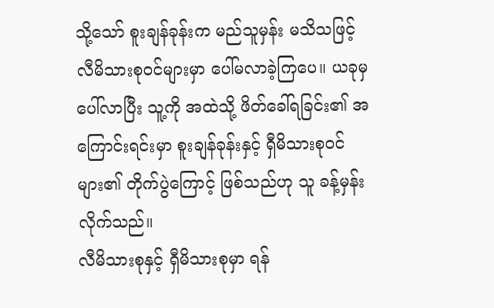သို့သော် စူးချန်ခုန်းက မည်သူမှန်း မသိသဖြင့် လီမိသားစုဝင်များမှာ ပေါ်မလာခဲ့ကြပေ။ ယခုမှ ပေါ်လာပြီး သူ့ကို အထဲသို့ ဖိတ်ခေါ်ရခြင်း၏ အကြောင်းရင်းမှာ စူးချန်ခုန်းနှင့် ရှီမိသားစုဝင်များ၏ တိုက်ပွဲကြောင့် ဖြစ်သည်ဟု သူ ခန့်မှန်းလိုက်သည်။
လီမိသားစုနှင့် ရှီမိသားစုမှာ ရန်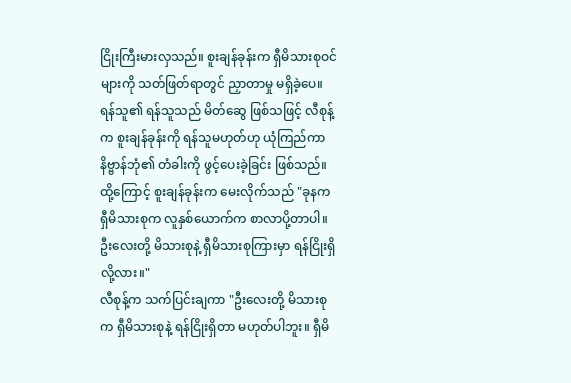ငြိုးကြီးမားလှသည်။ စူးချန်ခုန်းက ရှီမိသားစုဝင်များကို သတ်ဖြတ်ရာတွင် ညှာတာမှု မရှိခဲ့ပေ။ ရန်သူ၏ ရန်သူသည် မိတ်ဆွေ ဖြစ်သဖြင့် လီစုန့်က စူးချန်ခုန်းကို ရန်သူမဟုတ်ဟု ယုံကြည်ကာ နိဗ္ဗာန်ဘုံ၏ တံခါးကို ဖွင့်ပေးခဲ့ခြင်း ဖြစ်သည်။
ထို့ကြောင့် စူးချန်ခုန်းက မေးလိုက်သည် "ခုနက ရှီမိသားစုက လူနှစ်ယောက်က စာလာပို့တာပါ။ ဦးလေးတို့ မိသားစုနဲ့ ရှီမိသားစုကြားမှာ ရန်ငြိုးရှိလို့လား။"
လီစုန့်က သက်ပြင်းချကာ "ဦးလေးတို့ မိသားစုက ရှီမိသားစုနဲ့ ရန်ငြိုးရှိတာ မဟုတ်ပါဘူး။ ရှီမိ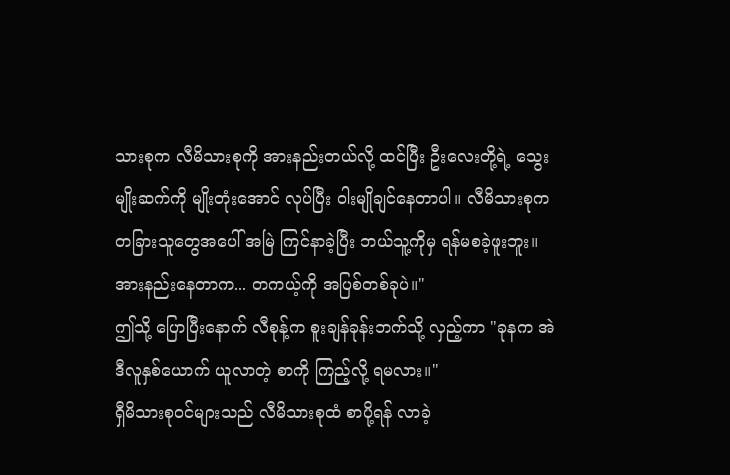သားစုက လီမိသားစုကို အားနည်းတယ်လို့ ထင်ပြီး ဦးလေးတို့ရဲ့ သွေးမျိုးဆက်ကို မျိုးတုံးအောင် လုပ်ပြီး ဝါးမျိုချင်နေတာပါ။ လီမိသားစုက တခြားသူတွေအပေါ် အမြဲ ကြင်နာခဲ့ပြီး ဘယ်သူ့ကိုမှ ရန်မစခဲ့ဖူးဘူး။ အားနည်းနေတာက... တကယ့်ကို အပြစ်တစ်ခုပဲ။"
ဤသို့ ပြောပြီးနောက် လီစုန့်က စူးချန်ခုန်းဘက်သို့ လှည့်ကာ "ခုနက အဲဒီလူနှစ်ယောက် ယူလာတဲ့ စာကို ကြည့်လို့ ရမလား။"
ရှီမိသားစုဝင်များသည် လီမိသားစုထံ စာပို့ရန် လာခဲ့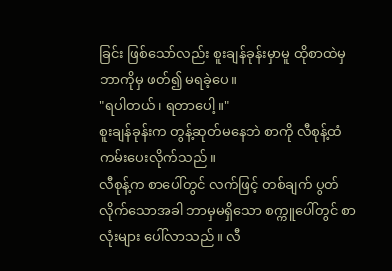ခြင်း ဖြစ်သော်လည်း စူးချန်ခုန်းမှာမူ ထိုစာထဲမှ ဘာကိုမှ ဖတ်၍ မရခဲ့ပေ။
"ရပါတယ်၊ ရတာပေါ့။"
စူးချန်ခုန်းက တွန့်ဆုတ်မနေဘဲ စာကို လီစုန့်ထံ ကမ်းပေးလိုက်သည်။
လီစုန့်က စာပေါ်တွင် လက်ဖြင့် တစ်ချက် ပွတ်လိုက်သောအခါ ဘာမှမရှိသော စက္ကူပေါ်တွင် စာလုံးများ ပေါ်လာသည်။ လီ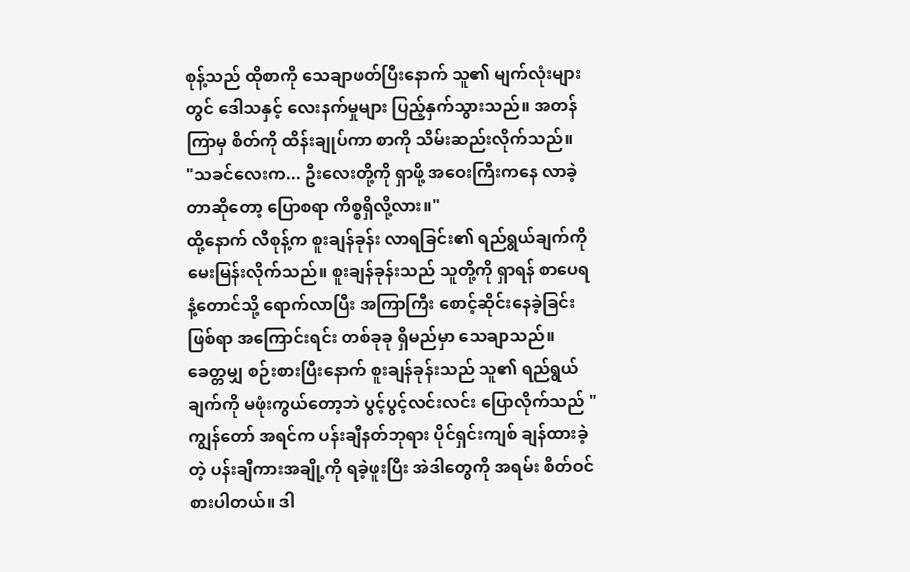စုန့်သည် ထိုစာကို သေချာဖတ်ပြီးနောက် သူ၏ မျက်လုံးများတွင် ဒေါသနှင့် လေးနက်မှုများ ပြည့်နှက်သွားသည်။ အတန်ကြာမှ စိတ်ကို ထိန်းချုပ်ကာ စာကို သိမ်းဆည်းလိုက်သည်။
"သခင်လေးက... ဦးလေးတို့ကို ရှာဖို့ အဝေးကြီးကနေ လာခဲ့တာဆိုတော့ ပြောစရာ ကိစ္စရှိလို့လား။"
ထို့နောက် လီစုန့်က စူးချန်ခုန်း လာရခြင်း၏ ရည်ရွယ်ချက်ကို မေးမြန်းလိုက်သည်။ စူးချန်ခုန်းသည် သူတို့ကို ရှာရန် စာပေရနံ့တောင်သို့ ရောက်လာပြီး အကြာကြီး စောင့်ဆိုင်းနေခဲ့ခြင်း ဖြစ်ရာ အကြောင်းရင်း တစ်ခုခု ရှိမည်မှာ သေချာသည်။
ခေတ္တမျှ စဉ်းစားပြီးနောက် စူးချန်ခုန်းသည် သူ၏ ရည်ရွယ်ချက်ကို မဖုံးကွယ်တော့ဘဲ ပွင့်ပွင့်လင်းလင်း ပြောလိုက်သည် "ကျွန်တော် အရင်က ပန်းချီနတ်ဘုရား ပိုင်ရှင်းကျစ် ချန်ထားခဲ့တဲ့ ပန်းချီကားအချို့ကို ရခဲ့ဖူးပြီး အဲဒါတွေကို အရမ်း စိတ်ဝင်စားပါတယ်။ ဒါ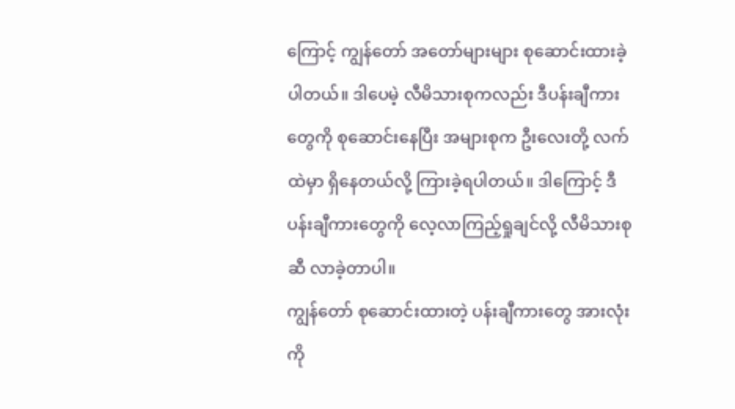ကြောင့် ကျွန်တော် အတော်များများ စုဆောင်းထားခဲ့ပါတယ်။ ဒါပေမဲ့ လီမိသားစုကလည်း ဒီပန်းချီကားတွေကို စုဆောင်းနေပြီး အများစုက ဦးလေးတို့ လက်ထဲမှာ ရှိနေတယ်လို့ ကြားခဲ့ရပါတယ်။ ဒါကြောင့် ဒီပန်းချီကားတွေကို လေ့လာကြည့်ရှုချင်လို့ လီမိသားစုဆီ လာခဲ့တာပါ။
ကျွန်တော် စုဆောင်းထားတဲ့ ပန်းချီကားတွေ အားလုံးကို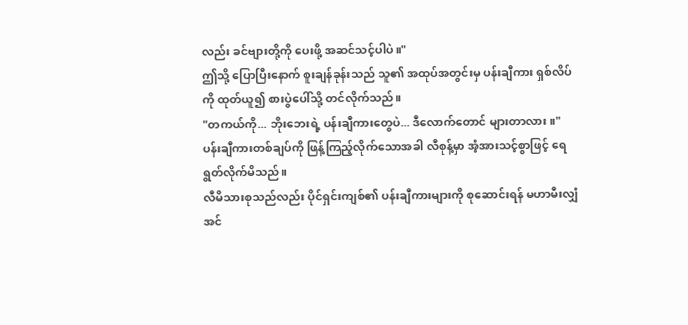လည်း ခင်ဗျားတို့ကို ပေးဖို့ အဆင်သင့်ပါပဲ။"
ဤသို့ ပြောပြီးနောက် စူးချန်ခုန်းသည် သူ၏ အထုပ်အတွင်းမှ ပန်းချီကား ရှစ်လိပ်ကို ထုတ်ယူ၍ စားပွဲပေါ်သို့ တင်လိုက်သည်။
"တကယ်ကို... ဘိုးဘေးရဲ့ ပန်းချီကားတွေပဲ... ဒီလောက်တောင် များတာလား။"
ပန်းချီကားတစ်ချပ်ကို ဖြန့်ကြည့်လိုက်သောအခါ လီစုန့်မှာ အံ့အားသင့်စွာဖြင့် ရေရွတ်လိုက်မိသည်။
လီမိသားစုသည်လည်း ပိုင်ရှင်းကျစ်၏ ပန်းချီကားများကို စုဆောင်းရန် မဟာမီးလျှံအင်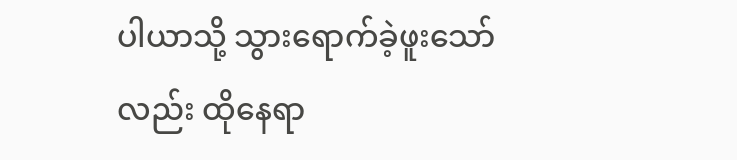ပါယာသို့ သွားရောက်ခဲ့ဖူးသော်လည်း ထိုနေရာ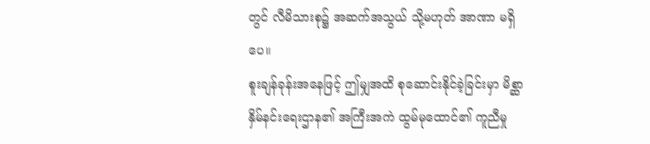တွင် လီမိသားစု၌ အဆက်အသွယ် သို့မဟုတ် အာဏာ မရှိပေ။
စူးချန်ခုန်းအနေဖြင့် ဤမျှအထိ စုဆောင်းနိုင်ခဲ့ခြင်းမှာ မိစ္ဆာနှိမ်နင်းရေးဌာန၏ အကြီးအကဲ ထွမ်မုထောင်၏ ကူညီမှု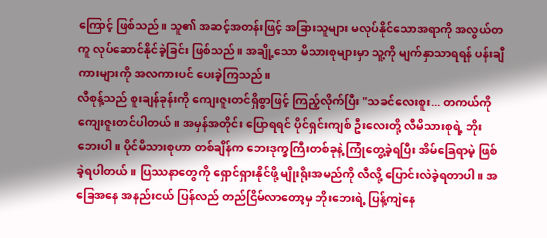ကြောင့် ဖြစ်သည်။ သူ၏ အဆင့်အတန်းဖြင့် အခြားသူများ မလုပ်နိုင်သောအရာကို အလွယ်တကူ လုပ်ဆောင်နိုင်ခဲ့ခြင်း ဖြစ်သည်။ အချို့သော မိသားစုများမှာ သူ့ကို မျက်နှာသာရရန် ပန်းချီကားများကို အလကားပင် ပေးခဲ့ကြသည်။
လီစုန့်သည် စူးချန်ခုန်းကို ကျေးဇူးတင်ရှိစွာဖြင့် ကြည့်လိုက်ပြီး "သခင်လေးစူး... တကယ်ကို ကျေးဇူးတင်ပါတယ်။ အမှန်အတိုင်း ပြောရရင် ပိုင်ရှင်းကျစ် ဦးလေးတို့ လီမိသားစုရဲ့ ဘိုးဘေးပါ။ ပိုင်မိသားစုဟာ တစ်ချိန်က ဘေးဒုက္ခကြီးတစ်ခုနဲ့ ကြုံတွေ့ခဲ့ရပြီး အိမ်ခြေရာမဲ့ ဖြစ်ခဲ့ရပါတယ်။ ပြဿနာတွေကို ရှောင်ရှားနိုင်ဖို့ မျိုးရိုးအမည်ကို လီလို့ ပြောင်းလဲခဲ့ရတာပါ။ အခြေအနေ အနည်းငယ် ပြန်လည် တည်ငြိမ်လာတော့မှ ဘိုးဘေးရဲ့ ပြန့်ကျဲနေ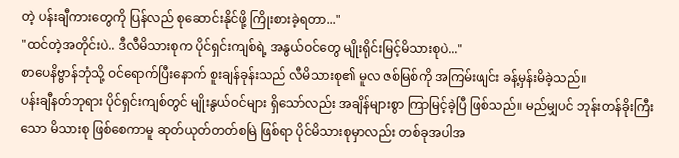တဲ့ ပန်းချီကားတွေကို ပြန်လည် စုဆောင်းနိုင်ဖို့ ကြိုးစားခဲ့ရတာ..."
"ထင်တဲ့အတိုင်းပဲ.. ဒီလီမိသားစုက ပိုင်ရှင်းကျစ်ရဲ့ အနွယ်ဝင်တွေ မျိုးရိုင်းမြင့်မိသားစုပဲ..."
စာပေနိဗ္ဗာန်ဘုံသို့ ဝင်ရောက်ပြီးနောက် စူးချန်ခုန်းသည် လီမိသားစု၏ မူလ ဇစ်မြစ်ကို အကြမ်းဖျင်း ခန့်မှန်းမိခဲ့သည်။
ပန်းချီနတ်ဘုရား ပိုင်ရှင်းကျစ်တွင် မျိုးနွယ်ဝင်များ ရှိသော်လည်း အချိန်များစွာ ကြာမြင့်ခဲ့ပြီ ဖြစ်သည်။ မည်မျှပင် ဘုန်းတန်ခိုးကြီးသော မိသားစု ဖြစ်စေကာမူ ဆုတ်ယုတ်တတ်စမြဲ ဖြစ်ရာ ပိုင်မိသားစုမှာလည်း တစ်ခုအပါအ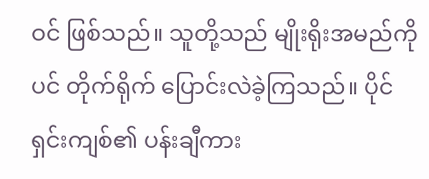ဝင် ဖြစ်သည်။ သူတို့သည် မျိုးရိုးအမည်ကိုပင် တိုက်ရိုက် ပြောင်းလဲခဲ့ကြသည်။ ပိုင်ရှင်းကျစ်၏ ပန်းချီကား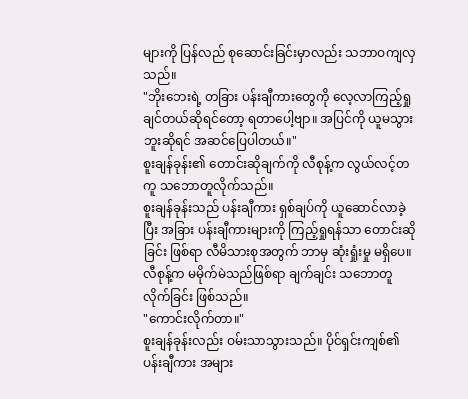များကို ပြန်လည် စုဆောင်းခြင်းမှာလည်း သဘာဝကျလှသည်။
"ဘိုးဘေးရဲ့ တခြား ပန်းချီကားတွေကို လေ့လာကြည့်ရှုချင်တယ်ဆိုရင်တော့ ရတာပေါ့ဗျာ။ အပြင်ကို ယူမသွားဘူးဆိုရင် အဆင်ပြေပါတယ်။"
စူးချန်ခုန်း၏ တောင်းဆိုချက်ကို လီစုန့်က လွယ်လင့်တကူ သဘောတူလိုက်သည်။
စူးချန်ခုန်းသည် ပန်းချီကား ရှစ်ချပ်ကို ယူဆောင်လာခဲ့ပြီး အခြား ပန်းချီကားများကို ကြည့်ရှုရန်သာ တောင်းဆိုခြင်း ဖြစ်ရာ လီမိသားစုအတွက် ဘာမှ ဆုံးရှုံးမှု မရှိပေ။ လီစုန့်က မမိုက်မဲသည်ဖြစ်ရာ ချက်ချင်း သဘောတူလိုက်ခြင်း ဖြစ်သည်။
"ကောင်းလိုက်တာ။"
စူးချန်ခုန်းလည်း ဝမ်းသာသွားသည်။ ပိုင်ရှင်းကျစ်၏ ပန်းချီကား အများ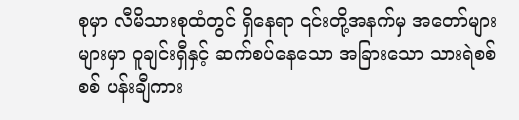စုမှာ လီမိသားစုထံတွင် ရှိနေရာ ၎င်းတို့အနက်မှ အတော်များများမှာ ဝူချင်းရှီနှင့် ဆက်စပ်နေသော အခြားသော သားရဲစစ်စစ် ပန်းချီကား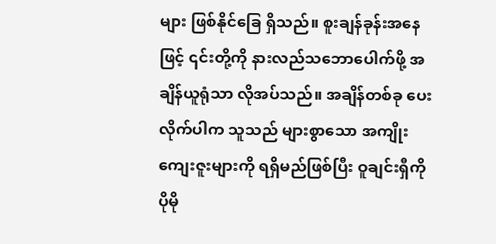များ ဖြစ်နိုင်ခြေ ရှိသည်။ စူးချန်ခုန်းအနေဖြင့် ၎င်းတို့ကို နားလည်သဘောပေါက်ဖို့ အချိန်ယူရုံသာ လိုအပ်သည်။ အချိန်တစ်ခု ပေးလိုက်ပါက သူသည် များစွာသော အကျိုးကျေးဇူးများကို ရရှိမည်ဖြစ်ပြီး ဝူချင်းရှီကို ပိုမို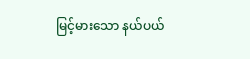မြင့်မားသော နယ်ပယ်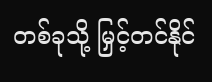တစ်ခုသို့ မြှင့်တင်နိုင်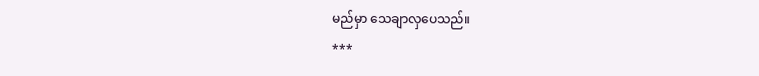မည်မှာ သေချာလှပေသည်။
***